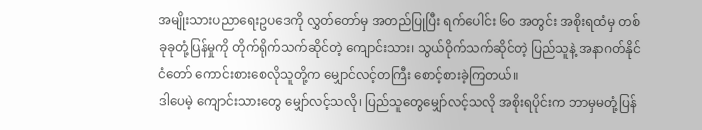အမျိုးသားပညာရေးဥပဒေကို လွှတ်တော်မှ အတည်ပြုပြီး ရက်ပေါင်း ၆ဝ အတွင်း အစိုးရထံမှ တစ်ခုခုတုံ့ပြန်မှုကို တိုက်ရိုက်သက်ဆိုင်တဲ့ ကျောင်းသား၊ သွယ်ဝိုက်သက်ဆိုင်တဲ့ ပြည်သူနဲ့ အနာဂတ်နိုင်ငံတော် ကောင်းစားစေလိုသူတို့က မျှောင်လင့်တကြီး စောင့်စားခဲ့ကြတယ်။
ဒါပေမဲ့ ကျောင်းသားတွေ မျှော်လင့်သလို၊ ပြည်သူတွေမျှော်လင့်သလို အစိုးရပိုင်းက ဘာမှမတုံ့ပြန်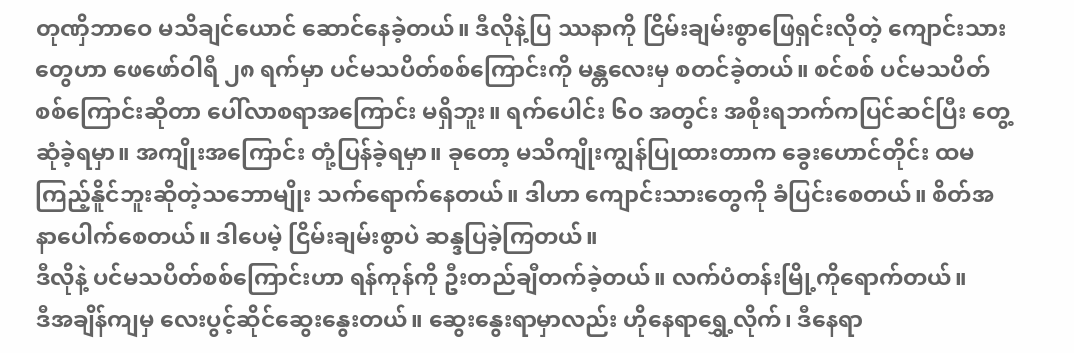တုဏှိဘာဝေ မသိချင်ယောင် ဆောင်နေခဲ့တယ်။ ဒီလိုနဲ့ပြ ဿနာကို ငြိမ်းချမ်းစွာဖြေရှင်းလိုတဲ့ ကျောင်းသားတွေဟာ ဖေဖော်ဝါရီ ၂၈ ရက်မှာ ပင်မသပိတ်စစ်ကြောင်းကို မန္တလေးမှ စတင်ခဲ့တယ်။ စင်စစ် ပင်မသပိတ်စစ်ကြောင်းဆိုတာ ပေါ်လာစရာအကြောင်း မရှိဘူး။ ရက်ပေါင်း ၆ဝ အတွင်း အစိုးရဘက်ကပြင်ဆင်ပြီး တွေ့ဆုံခဲ့ရမှာ။ အကျိုးအကြောင်း တုံ့ပြန်ခဲ့ရမှာ။ ခုတော့ မသိကျိုးကျွန်ပြုထားတာက ခွေးဟောင်တိုင်း ထမကြည့်နိူင်ဘူးဆိုတဲ့သဘောမျိုး သက်ရောက်နေတယ်။ ဒါဟာ ကျောင်းသားတွေကို ခံပြင်းစေတယ်။ စိတ်အနာပေါက်စေတယ်။ ဒါပေမဲ့ ငြိမ်းချမ်းစွာပဲ ဆန္ဒပြခဲ့ကြတယ်။
ဒီလိုနဲ့ ပင်မသပိတ်စစ်ကြောင်းဟာ ရန်ကုန်ကို ဦးတည်ချီတက်ခဲ့တယ်။ လက်ပံတန်းမြို့ကိုရောက်တယ်။
ဒီအချိန်ကျမှ လေးပွင့်ဆိုင်ဆွေးနွေးတယ်။ ဆွေးနွေးရာမှာလည်း ဟိုနေရာရွှေ့လိုက်၊ ဒီနေရာ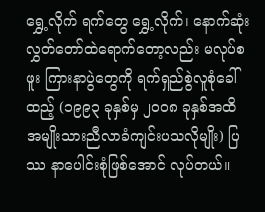ရွှေ့လိုက် ရက်တွေ ရွှေ့လိုက်၊ နောက်ဆုံး လွှတ်တော်ထဲရောက်တော့လည်း မလုပ်စဖူး ကြားနာပွဲတွေကို ရက်ရှည်စွဲလူစုံခေါ်ထည့် (၁၉၉၃ ခုနှစ်မှ ၂ဝဝ၈ ခုနှစ်အထိ အမျိုးသားညီလာခံကျင်းပသလိုမျိုး) ပြဿ နာပေါင်းစုံဖြစ်အောင် လုပ်တယ်။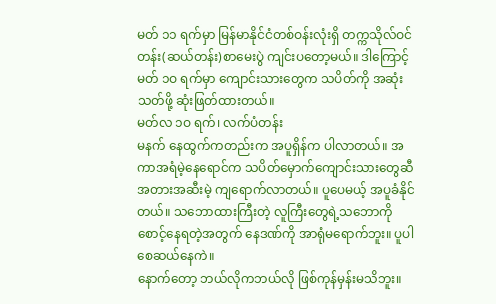မတ် ၁၁ ရက်မှာ မြန်မာနိုင်ငံတစ်ဝန်းလုံးရှိ တက္ကသိုလ်ဝင်တန်း(ဆယ်တန်း)စာမေးပွဲ ကျင်းပတော့မယ်။ ဒါကြောင့် မတ် ၁ဝ ရက်မှာ ကျောင်းသားတွေက သပိတ်ကို အဆုံးသတ်ဖို့ ဆုံးဖြတ်ထားတယ်။
မတ်လ ၁ဝ ရက်၊ လက်ပံတန်း
မနက် နေထွက်ကတည်းက အပူရှိန်က ပါလာတယ်။ အကာအရံမဲ့နေရောင်က သပိတ်မှောက်ကျောင်းသားတွေဆီ အတားအဆီးမဲ့ ကျရောက်လာတယ်။ ပူပေမယ့် အပူခံနိုင်တယ်။ သဘောထားကြီးတဲ့ လူကြီးတွေရဲ့သဘောကို စောင့်နေရတဲ့အတွက် နေဒဏ်ကို အာရုံမရောက်ဘူး။ ပူပါစေဆယ်နေကဲ။
နောက်တော့ ဘယ်လိုကဘယ်လို ဖြစ်ကုန်မှန်းမသိဘူး။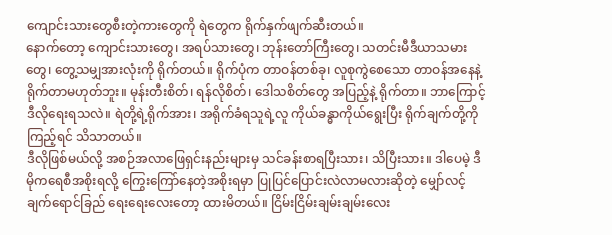ကျောင်းသားတွေစီးတဲ့ကားတွေကို ရဲတွေက ရိုက်နှက်ဖျက်ဆီးတယ်။
နောက်တော့ ကျောင်းသားတွေ၊ အရပ်သားတွေ၊ ဘုန်းတော်ကြီးတွေ၊ သတင်းမီဒီယာသမားတွေ၊ တွေ့သမျှအားလုံးကို ရိုက်တယ်။ ရိုက်ပုံက တာဝန်တစ်ခု၊ လူစုကွဲစေသော တာဝန်အနေနဲ့ ရိုက်တာမဟုတ်ဘူး။ မုန်းတီးစိတ်၊ ရန်လိုစိတ်၊ ဒေါသစိတ်တွေ အပြည့်နဲ့ ရိုက်တာ။ ဘာကြောင့် ဒီလိုရေးရသလဲ။ ရဲတို့ရဲ့ရိုက်အား၊ အရိုက်ခံရသူရဲ့လူ ကိုယ်ခန္ဓာကိုယ်ရွေးပြီး ရိုက်ချက်တို့ကို ကြည့်ရင် သိသာတယ်။
ဒီလိုဖြစ်မယ်လို့ အစဉ်အလာဖြေရှင်းနည်းများမှ သင်ခန်းစာရပြီးသား၊ သိပြီးသား။ ဒါပေမဲ့ ဒီမိုကရေစီအစိုးရလို့ ကြွေးကြော်နေတဲ့အစိုးရမှာ ပြုပြင်ပြောင်းလဲလာမလားဆိုတဲ့ မျှော်လင့်ချက်ရောင်ခြည် ရေးရေးလေးတော့ ထားမိတယ်။ ငြိမ်းငြိမ်းချမ်းချမ်းလေး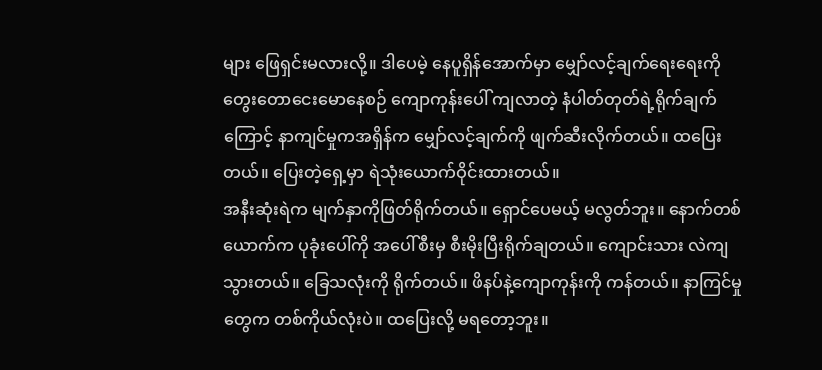များ ဖြေရှင်းမလားလို့။ ဒါပေမဲ့ နေပူရှိန်အောက်မှာ မျှော်လင့်ချက်ရေးရေးကို တွေးတောငေးမောနေစဉ် ကျောကုန်းပေါ် ကျလာတဲ့ နံပါတ်တုတ်ရဲ့ရိုက်ချက်ကြောင့် နာကျင်မှုကအရှိန်က မျှော်လင့်ချက်ကို ဖျက်ဆီးလိုက်တယ်။ ထပြေးတယ်။ ပြေးတဲ့ရှေ့မှာ ရဲသုံးယောက်ဝိုင်းထားတယ်။
အနီးဆုံးရဲက မျက်နှာကိုဖြတ်ရိုက်တယ်။ ရှောင်ပေမယ့် မလွတ်ဘူး။ နောက်တစ်ယောက်က ပုခုံးပေါ်ကို အပေါ်စီးမှ စီးမိုးပြီးရိုက်ချတယ်။ ကျောင်းသား လဲကျသွားတယ်။ ခြေသလုံးကို ရိုက်တယ်။ ဖိနပ်နဲ့ကျောကုန်းကို ကန်တယ်။ နာကြင်မှုတွေက တစ်ကိုယ်လုံးပဲ။ ထပြေးလို့ မရတော့ဘူး။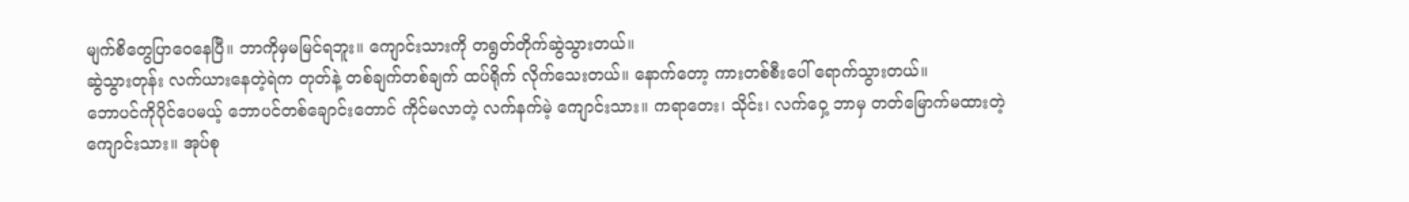မျက်စိတွေပြာဝေနေပြီ။ ဘာကိုမှမမြင်ရဘူး။ ကျောင်းသားကို တရွတ်တိုက်ဆွဲသွားတယ်။
ဆွဲသွားတုန်း လက်ယားနေတဲ့ရဲက တုတ်နဲ့ တစ်ချက်တစ်ချက် ထပ်ရိုက် လိုက်သေးတယ်။ နောက်တော့ ကားတစ်စီးပေါ် ရောက်သွားတယ်။
ဘောပင်ကိုပိုင်ပေမယ့် ဘောပင်တစ်ချောင်းတောင် ကိုင်မလာတဲ့ လက်နက်မဲ့ ကျောင်းသား။ ကရာတေး၊ သိုင်း၊ လက်ဝှေ့ ဘာမှ တတ်မြောက်မထားတဲ့ ကျောင်းသား။ အုပ်စု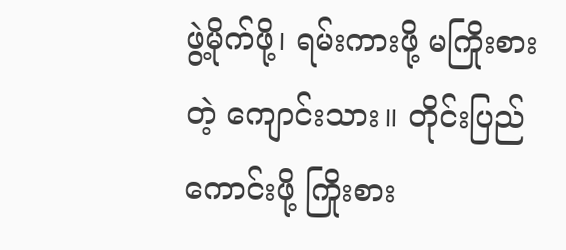ဖွဲ့မိုက်ဖို့၊ ရမ်းကားဖို့ မကြိုးစားတဲ့ ကျောင်းသား။ တိုင်းပြည်ကောင်းဖို့ ကြိုးစား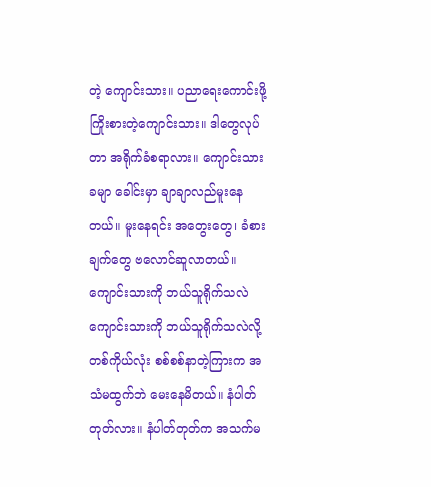တဲ့ ကျောင်းသား။ ပညာရေးကောင်းဖို့ ကြိုးစားတဲ့ကျောင်းသား။ ဒါတွေလုပ်တာ အရိုက်ခံစရာလား။ ကျောင်းသားခမျာ ခေါင်းမှာ ချာချာလည်မူးနေတယ်။ မူးနေရင်း အတွေးတွေ၊ ခံစားချက်တွေ ဗလောင်ဆူလာတယ်။
ကျောင်းသားကို ဘယ်သူရိုက်သလဲ
ကျောင်းသားကို ဘယ်သူရိုက်သလဲလို့ တစ်ကိုယ်လုံး စစ်စစ်နာတဲ့ကြားက အသံမထွက်ဘဲ မေးနေမိတယ်။ နံပါတ်တုတ်လား။ နံပါတ်တုတ်က အသက်မ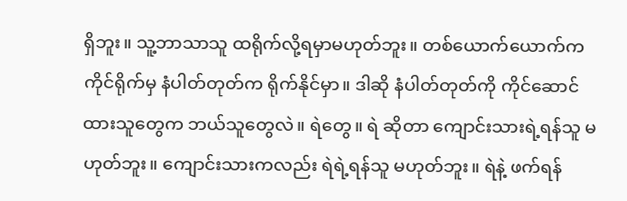ရှိဘူး။ သူ့ဘာသာသူ ထရိုက်လို့ရမှာမဟုတ်ဘူး။ တစ်ယောက်ယောက်က ကိုင်ရိုက်မှ နံပါတ်တုတ်က ရိုက်နိုင်မှာ။ ဒါဆို နံပါတ်တုတ်ကို ကိုင်ဆောင်ထားသူတွေက ဘယ်သူတွေလဲ။ ရဲတွေ။ ရဲ ဆိုတာ ကျောင်းသားရဲ့ရန်သူ မဟုတ်ဘူး။ ကျောင်းသားကလည်း ရဲရဲ့ရန်သူ မဟုတ်ဘူး။ ရဲနဲ့ ဖက်ရန်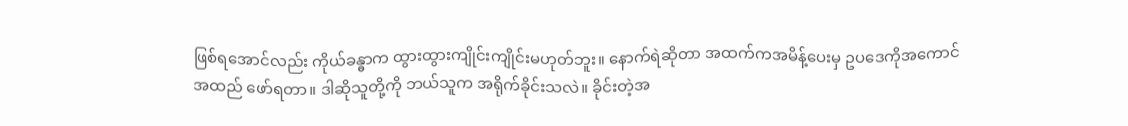ဖြစ်ရအောင်လည်း ကိုယ်ခန္ဓာက ထွားထွားကျိုင်းကျိုင်းမဟုတ်ဘူး။ နောက်ရဲဆိုတာ အထက်ကအမိန့်ပေးမှ ဥပဒေကိုအကောင်အထည် ဖော်ရတာ။ ဒါဆိုသူတို့ကို ဘယ်သူက အရိုက်ခိုင်းသလဲ။ ခိုင်းတဲ့အ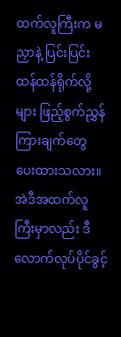ထက်လူကြီးက မညှာနဲ့ ပြင်းပြင်းထန်ထန်ရိုက်လို့များ ဖြည့်စွက်ညွှန်ကြားချက်တွေ ပေးထားသလား။ အဲဒီအထက်လူကြီးမှာလည်း ဒီလောက်လုပ်ပိုင်ခွင့်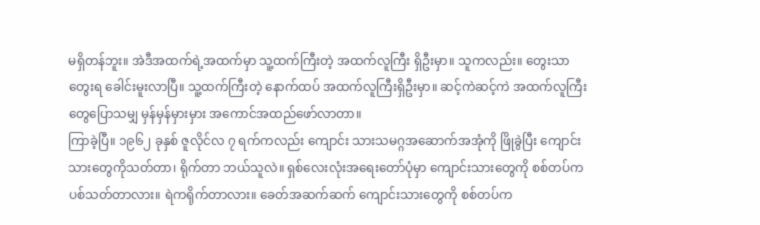မရှိတန်ဘူး။ အဲဒီအထက်ရဲ့အထက်မှာ သူ့ထက်ကြီးတဲ့ အထက်လူကြီး ရှိဦးမှာ။ သူကလည်း။ တွေးသာတွေးရ ခေါင်းမူးလာပြီ။ သူ့ထက်ကြီးတဲ့ နောက်ထပ် အထက်လူကြီးရှိဦးမှာ။ ဆင့်ကဲဆင့်ကဲ အထက်လူကြီးတွေပြောသမျှ မှန်မှန်မှားမှား အကောင်အထည်ဖော်လာတာ။
ကြာခဲ့ပြီ။ ၁၉၆၂ ခုနှစ် ဇူလိုင်လ ၇ ရက်ကလည်း ကျောင်း သားသမဂ္ဂအဆောက်အအုံကို ဖြိုခွဲပြီး ကျောင်းသားတွေကိုသတ်တာ၊ ရိုက်တာ ဘယ်သူလဲ။ ရှစ်လေးလုံးအရေးတော်ပုံမှာ ကျောင်းသားတွေကို စစ်တပ်က ပစ်သတ်တာလား။ ရဲကရိုက်တာလား။ ခေတ်အဆက်ဆက် ကျောင်းသားတွေကို စစ်တပ်က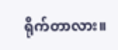ရိုက်တာလား။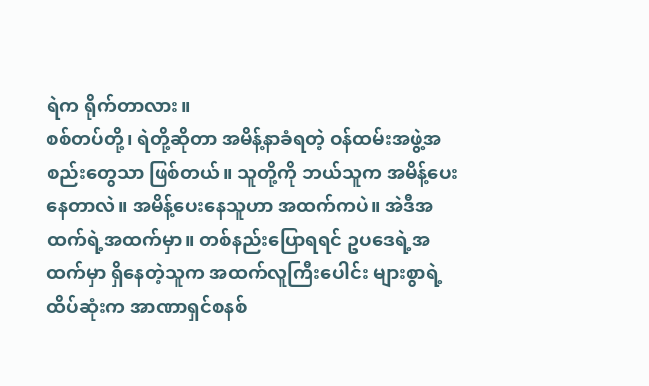ရဲက ရိုက်တာလား။
စစ်တပ်တို့၊ ရဲတို့ဆိုတာ အမိန့်နာခံရတဲ့ ဝန်ထမ်းအဖွဲ့အစည်းတွေသာ ဖြစ်တယ်။ သူတို့ကို ဘယ်သူက အမိန့်ပေးနေတာလဲ။ အမိန့်ပေးနေသူဟာ အထက်ကပဲ။ အဲဒီအထက်ရဲ့အထက်မှာ။ တစ်နည်းပြောရရင် ဥပဒေရဲ့အထက်မှာ ရှိနေတဲ့သူက အထက်လူကြီးပေါင်း များစွာရဲ့ထိပ်ဆုံးက အာဏာရှင်စနစ်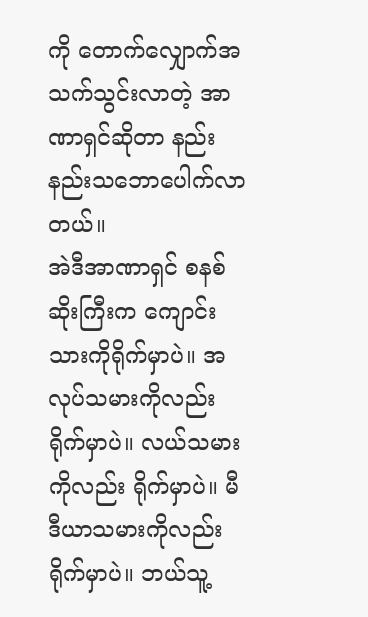ကို တောက်လျှောက်အသက်သွင်းလာတဲ့ အာဏာရှင်ဆိုတာ နည်းနည်းသဘောပေါက်လာတယ်။
အဲဒီအာဏာရှင် စနစ်ဆိုးကြီးက ကျောင်းသားကိုရိုက်မှာပဲ။ အလုပ်သမားကိုလည်း ရိုက်မှာပဲ။ လယ်သမားကိုလည်း ရိုက်မှာပဲ။ မီဒီယာသမားကိုလည်း ရိုက်မှာပဲ။ ဘယ်သူ့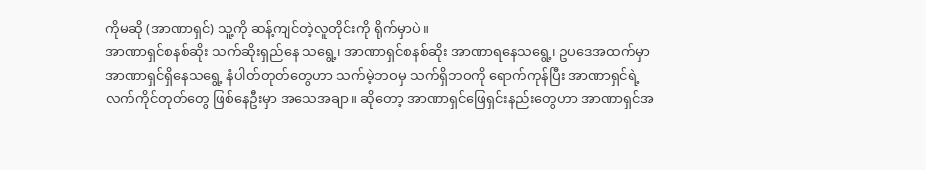ကိုမဆို (အာဏာရှင်) သူ့ကို ဆန့်ကျင်တဲ့လူတိုင်းကို ရိုက်မှာပဲ။
အာဏာရှင်စနစ်ဆိုး သက်ဆိုးရှည်နေ သရွေ့၊ အာဏာရှင်စနစ်ဆိုး အာဏာရနေသရွေ့၊ ဥပဒေအထက်မှာ အာဏာရှင်ရှိနေသရွေ့ နံပါတ်တုတ်တွေဟာ သက်မဲ့ဘဝမှ သက်ရှိဘဝကို ရောက်ကုန်ပြီး အာဏာရှင်ရဲ့ လက်ကိုင်တုတ်တွေ ဖြစ်နေဦးမှာ အသေအချာ။ ဆိုတော့ အာဏာရှင်ဖြေရှင်းနည်းတွေဟာ အာဏာရှင်အ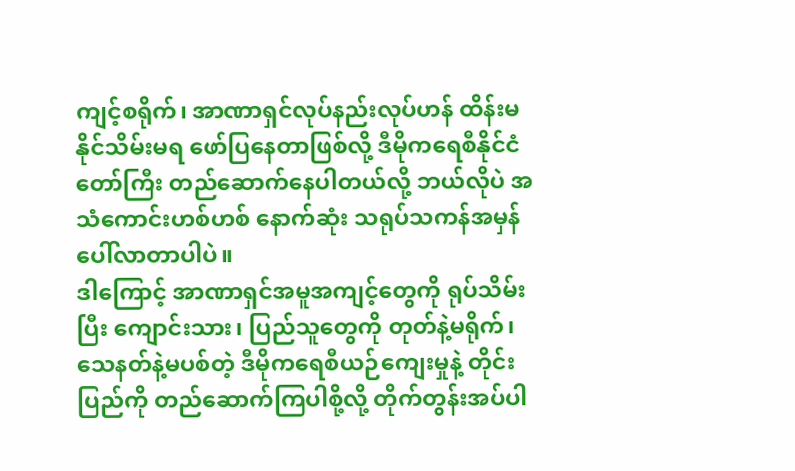ကျင့်စရိုက်၊ အာဏာရှင်လုပ်နည်းလုပ်ဟန် ထိန်းမနိုင်သိမ်းမရ ဖော်ပြနေတာဖြစ်လို့ ဒီမိုကရေစီနိုင်ငံတော်ကြီး တည်ဆောက်နေပါတယ်လို့ ဘယ်လိုပဲ အသံကောင်းဟစ်ဟစ် နောက်ဆုံး သရုပ်သကန်အမှန်ပေါ်လာတာပါပဲ။
ဒါကြောင့် အာဏာရှင်အမူအကျင့်တွေကို ရုပ်သိမ်းပြီး ကျောင်းသား၊ ပြည်သူတွေကို တုတ်နဲ့မရိုက်၊ သေနတ်နဲ့မပစ်တဲ့ ဒီမိုကရေစီယဉ်ကျေးမှုနဲ့ တိုင်းပြည်ကို တည်ဆောက်ကြပါစို့လို့ တိုက်တွန်းအပ်ပါ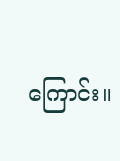ကြောင်း။